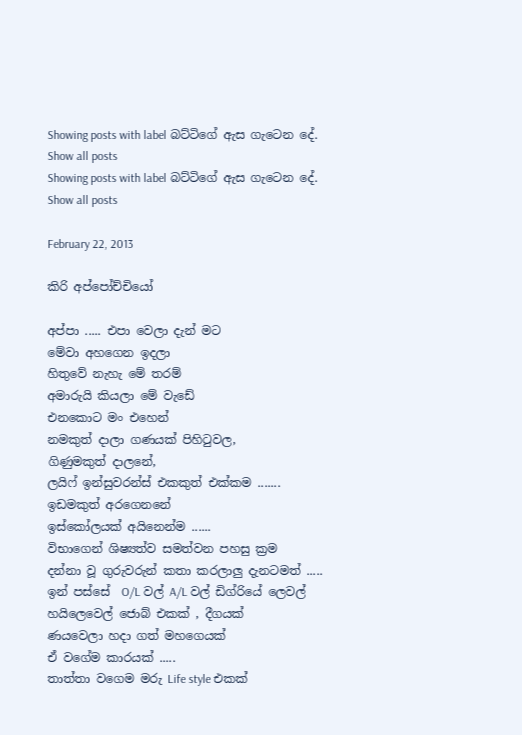Showing posts with label බට්ටිගේ ඇස ගැටෙන දේ. Show all posts
Showing posts with label බට්ටිගේ ඇස ගැටෙන දේ. Show all posts

February 22, 2013

කිරි අප්පෝච්චියෝ

අප්පා ..... එපා වෙලා දැන් මට
මේවා අහගෙන ඉදලා
හිතුවේ නැහැ මේ තරම්
අමාරුයි කියලා මේ වැඩේ
එනකොට මං එහෙන්
නමකුත් දාලා ගණයක් පිහිටුවල,
ගිණුමකුත් දාලනේ,
ලයිෆ් ඉන්සුවරන්ස් එකකුත් එක්කම .......
ඉඩමකුත් අරගෙනනේ
ඉස්කෝලයක් අයිනෙන්ම ......
විභාගෙන් ශිෂ්‍යත්ව සමත්වන පහසු ක්‍රම
දන්නා වූ ගුරුවරුන් කතා කරලාලු දැනටමත් .....
ඉන් පස්සේ  O/L වල් A/L වල් ඩිග්රියේ ලෙවල්
හයිලෙවෙල් ජොබ් එකක් , දීගයක්
ණයවෙලා හදා ගත් මහගෙයක්
ඒ වගේම කාරයක් .....
තාත්තා වගෙම මරු Life style එකක්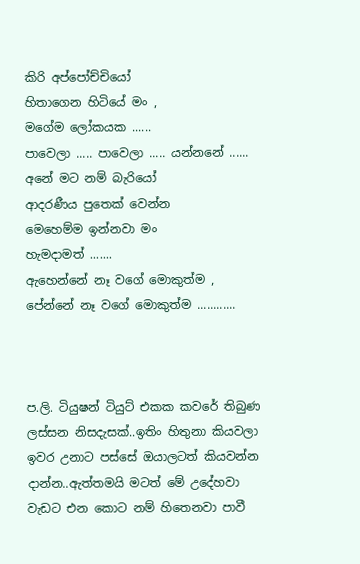කිරි අප්පෝච්චියෝ
හිතාගෙන හිටියේ මං ,
මගේම ලෝකයක ......
පාවෙලා ..... පාවෙලා ..... යන්නනේ ......
අනේ මට නම් බැරියෝ
ආදරණීය පුතෙක් වෙන්න
මෙහෙම්ම ඉන්නවා මං
හැමදාමත් .......
ඇහෙන්නේ නෑ වගේ මොකුත්ම ,
පේන්නේ නෑ වගේ මොකුත්ම ............



ප.ලි. ටියුෂන් ටියුට් එකක කවරේ තිබුණ ලස්සන නිසදැසක්..ඉතිං හිතුනා කියවලා ඉවර උනාට පස්සේ ඔයාලටත් කියවන්න දාන්න..ඇත්තමයි මටත් මේ උදේහවා වැඩට එන කොට නම් හිතෙනවා පාවී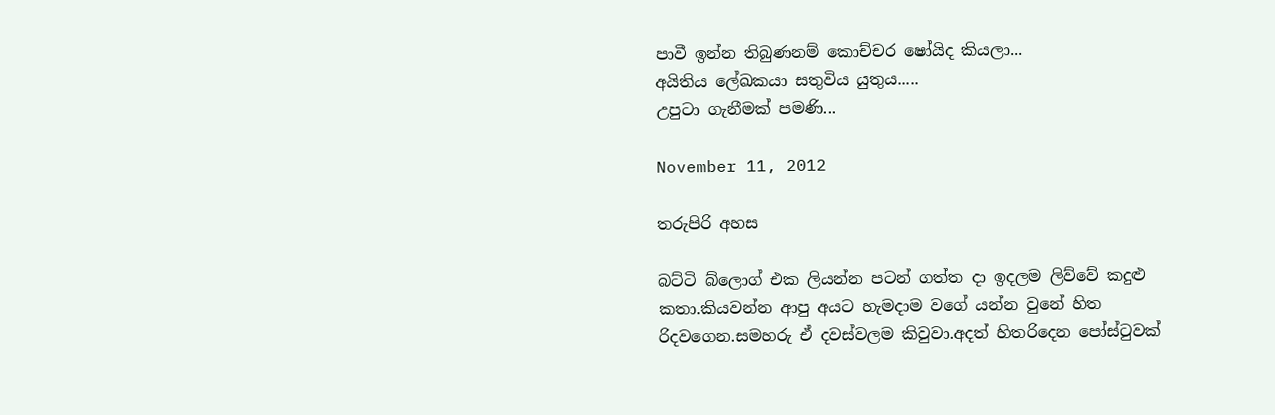පාවී ඉන්න තිබුණනම් කොච්චර ෂෝයිද කියලා...
අයිතිය ලේඛකයා සතුවිය යුතුය.....
උපුටා ගැනීමක් පමණි...

November 11, 2012

තරුපිරි අහස

බට්ටි බ්ලොග් එක ලියන්න පටන් ගත්ත දා ඉදලම ලිව්වේ කදුළු කතා.කියවන්න ආපු අයට හැමදාම වගේ යන්න වුනේ හිත රිදවගෙන.සමහරු ඒ දවස්වලම කිවුවා.අදත් හිතරිදෙන පෝස්ටුවක්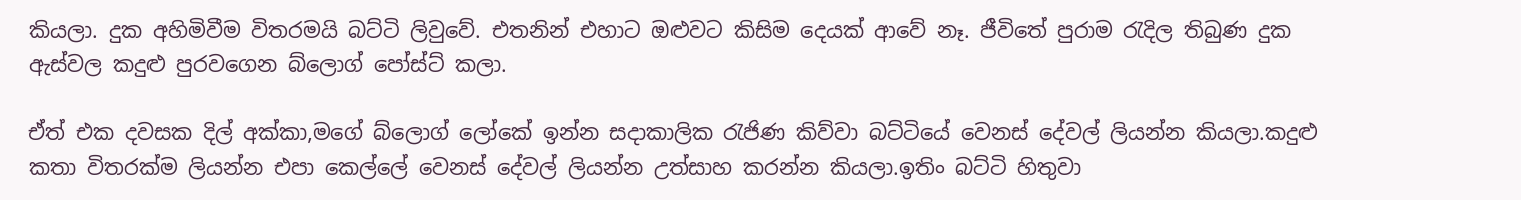කියලා. දුක අහිමිවීම විතරමයි බට්ටි ලිවුවේ. එතනින් එහාට ඔළුවට කිසිම දෙයක් ආවේ නෑ. ජීවිතේ පුරාම රැදිල තිබුණ දුක ඇස්වල කදුළු පුරවගෙන බ්ලොග් පෝස්ට් කලා.

ඒත් එක දවසක දිල් අක්කා,මගේ බ්ලොග් ලෝකේ ඉන්න සදාකාලික රැජිණ කිව්වා බට්ටියේ වෙනස් දේවල් ලියන්න කියලා.කදුළු කතා විතරක්ම ලියන්න එපා කෙල්ලේ වෙනස් දේවල් ලියන්න උත්සාහ කරන්න කියලා.ඉතිං බට්ටි හිතුවා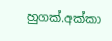හුගක්.අක්කා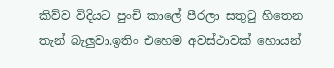කිව්ව විදියට පුංචි කාලේ පීරලා සතුටු හිතෙන තැන් බැලුවා.ඉතිං එහෙම අවස්ථාවක් හොයන්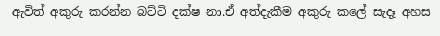ඇවිත් අකුරු කරන්න බට්ටි දක්ෂ නා.ඒ අත්දැකීම අකුරු කලේ සැදෑ අහස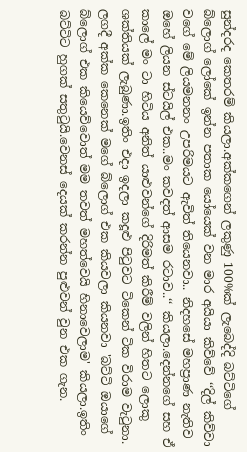සුන්දරද කෙතරම් කියලා.අක්කගෙන් ලකුණු 100%ක් ලැබෙද්දි බට්ටිගේ බ්ලොග් ලෝකේ ඉන්න පතාක යෝයෙක් වන මාර අයියා කිව්වේ ‘‘දිල් කිව්වා වගේ මේ ලියමනනං උපරිමයට ඇවිත් තියෙනවා.. නිදහසේ මහප්‍රාණ නැතිව ඔහේ ලියන ස්ටයිල් එක..මං කවදත් ආසම රටාව..‘‘ කියලා.දෙන්නගේ සහ ඒ කාලේ මං ටා හිටිය අනිත් යාළුවන්ගේ දිරිමත් කිරීම් වලින් හිතට ලොකු ශක්තියක් ලැබුණා.ඉතිං එදා ඉදලා කදූළු පිටුවට ටිකෙන් ටික විරාම වැටුනා. ලගදී අක්ක කෙනෙක් මගේ බ්ලොග් එක කියවලා කියනවා 'බට්ටි ඔයාගේ බ්ලොග් එක කියෙව්වොත් මම තවත් මහත්වෙයි හිනාවෙලාම' කියලා.ඉතිං බට්ටිට හුගක් සතුටුයි.වෙනස් දෙයක් කරන්න පුළුවන් වුන එක ගැන.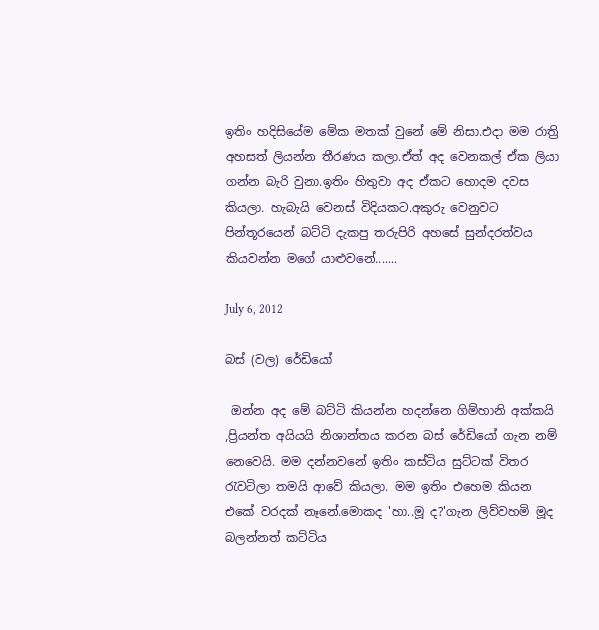ඉතිං හදිසියේම මේක මතක් වුනේ මේ නිසා.එදා මම රාත්‍රි අහසත් ලියන්න තීරණය කලා.ඒත් අද වෙනකල් ඒක ලියා ගන්න බැරි වුනා.ඉතිං හිතුවා අද ඒකට හොදම දවස කියලා. හැබැයි වෙනස් විදියකට.අකුරු වෙනුවට පින්තූරයෙන් බට්ටි දැකපු තරුපිරි අහසේ සුන්දරත්වය කියවන්න මගේ යාළුවනේ.......

July 6, 2012

බස් (වල) රේඩියෝ

 ඔන්න අද මේ බට්ටි කියන්න හදන්නෙ ගිම්හානි අක්කයි ,ප්‍රියන්ත අයියයි නිශාන්තය කරන බස් රේඩියෝ ගැන නම් නෙවෙයි. මම දන්නවනේ ඉතිං කස්ටිය සුට්ටක් විතර රැවටිලා තමයි ආවේ කියලා. මම ඉතිං එහෙම කියන එකේ වරදක් නෑනේ.මොකද 'හා..මූ ද?'ගැන ලිව්වහමි මූද බලන්නත් කට්ටිය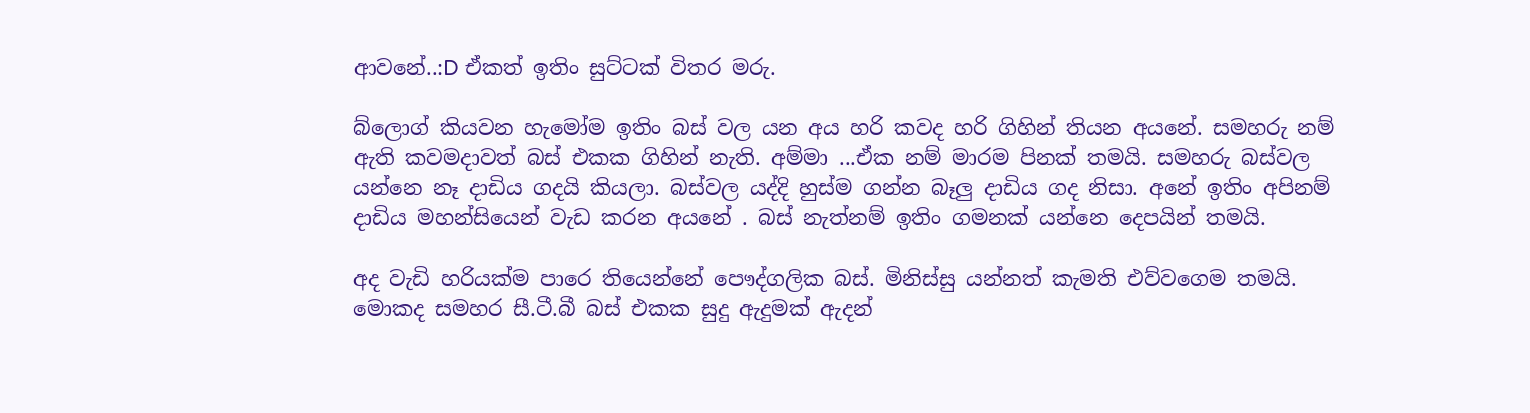ආවනේ..:D ඒකත් ඉතිං සුට්ටක් විතර මරු.

බ්ලොග් කියවන හැමෝම ඉතිං බස් වල යන අය හරි කවද හරි ගිහින් තියන අයනේ. සමහරු නම් ඇති කවමදාවත් බස් එකක ගිහින් නැති. අම්මා ...ඒක නම් මාරම පිනක් තමයි. සමහරු බස්වල යන්නෙ නෑ දාඩිය ගදයි කියලා. බස්වල යද්දි හුස්ම ගන්න බෑලු දාඩිය ගද නිසා. අනේ ඉතිං අපිනම් දාඩිය මහන්සියෙන් වැඩ කරන අයනේ . බස් නැත්නම් ඉතිං ගමනක් යන්නෙ දෙපයින් තමයි.

අද වැඩි හරියක්ම පාරෙ තියෙන්නේ පෞද්ගලික බස්. මිනිස්සු යන්නත් කැමති එව්වගෙම තමයි. මොකද සමහර සී.ටී.බී බස් එකක සුදු ඇදුමක් ඇදන්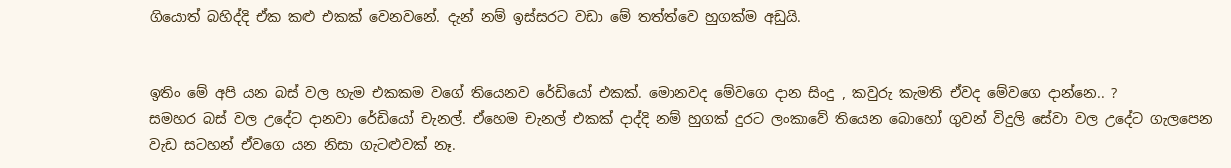ගියොත් බහිද්දි ඒක කළු එකක් වෙනවනේ. දැන් නම් ඉස්සරට වඩා මේ තත්ත්වෙ හුගක්ම අඩුයි.


ඉතිං මේ අපි යන බස් වල හැම එකකම වගේ තියෙනව රේඩියෝ එකක්. මොනවද මේවගෙ දාන සිංදු , කවුරු කැමති ඒවද මේවගෙ දාන්නෙ.. ?
සමහර බස් වල උදේට දානවා රේඩියෝ චැනල්. ඒහෙම චැනල් එකක් දාද්දි නම් හුගක් දුරට ලංකාවේ තියෙන බොහෝ ගුවන් විදුලි සේවා වල උදේට ගැලපෙන වැඩ සටහන් ඒවගෙ යන නිසා ගැටළුවක් නෑ.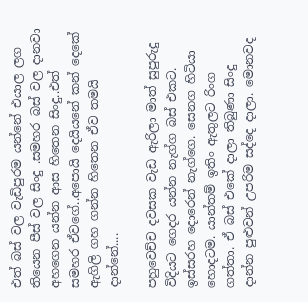එත් බස් වල වැඩිපුරම යන්නේ එයාල ලග තියෙන පීස් වල සිංදු .සමහර බස් වල දානවා අහගෙන යන්න ආස හිතෙන සිංදු..එත් සමහර ඒවගේ..අ‍පොයි දෙයියනේ කන් දෙකේ ඇගිලි ගහ ගන්න හිතෙන ඒව තමයි දාන්නේ....

පහුවෙච්ච දවසක වැඩ ඇරිලා මාත් සුපුරුදු විදියට ගෙදර යන්න නැග්ග බස් එකට. ඉස්සරහ දොරෙන් නැග්ගෙ. සෙනග හිටියා හොදටම. යාන්තම් ඉතිං ඇතුලට රිංග ගත්තා. ඒ බස් එකේ දාලා තිබුණා සිංදු දාන්න පුළුවන් උපරිම සද්දෙ දාලා. මොනවද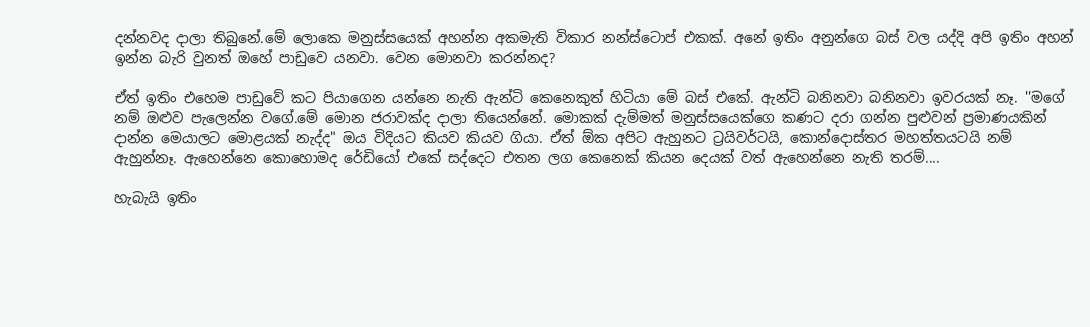දන්නවද දාලා තිබුනේ.මේ ලොකෙ මනුස්සයෙක් අහන්න අකමැති විකාර නන්ස්ටොප් එකක්. අනේ ඉතිං අනුන්ගෙ බස් වල යද්දි අපි ඉතිං අහන් ඉන්න බැරි වුනත් ඔහේ පාඩුවෙ යනවා. වෙන මොනවා කරන්නද?

ඒත් ඉතිං එහෙම පාඩුවේ කට පියාගෙන යන්නෙ නැති ඇන්ටි කෙනෙකුත් හිටියා මේ බස් එකේ. ඇන්ටි බනිනවා බනිනවා ඉවරයක් නෑ. ''මගේ නම් ඔළුව පැලෙන්න වගේ.මේ මොන ජරාවක්ද දාලා තියෙන්නේ. මොකක් දැම්මත් මනුස්සයෙක්ගෙ කණට දරා ගන්න පුළුවන් ප්‍රමාණයකින් දාන්න මෙයාලට මොළයක් නැද්ද" ඔය විදියට කියව කියව ගියා. ඒත් ඕක අපිට ඇහුනට ට්‍රයිවර්ටයි, කොන්දොස්තර මහත්තයටයි නම් ඇහුන්නෑ. ඇහෙන්නෙ කොහොමද රේඩියෝ එකේ සද්දෙට එතන ලග කෙනෙක් කියන දෙයක් වත් ඇහෙන්නෙ නැති තරම්....

හැබැයි ඉතිං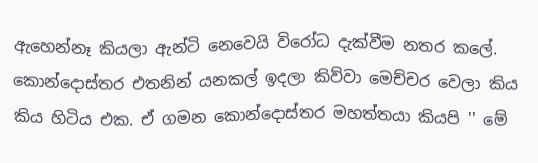ඇහෙන්නෑ කියලා ඇන්ටි නෙවෙයි විරෝධ දැක්වීම නතර කලේ. කොන්දොස්තර එතනින් යනකල් ඉදලා කිව්වා මෙච්චර වෙලා කිය කිය හිටිය එක. ඒ ගමන කොන්දොස්තර මහත්ත‍යා කියපි '' මේ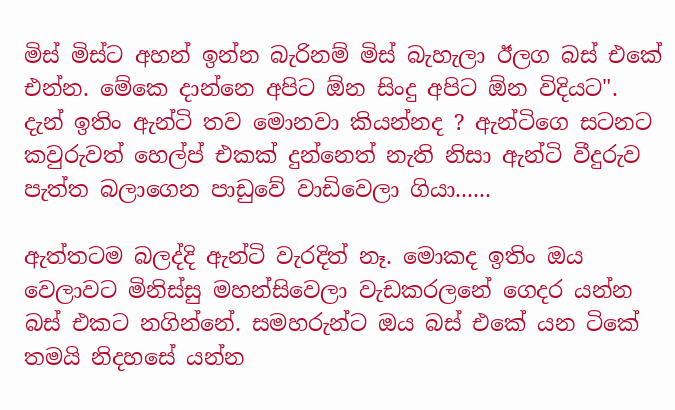මිස් මිස්ට අහන් ඉන්න බැරිනම් මිස් බැහැලා ඊලග බස් එකේ එන්න. මේකෙ දාන්නෙ අපිට ඕන සිංදු අපිට ඕන විදියට". දැන් ඉතිං ඇන්ටි තව මොනවා කියන්නද ? ඇන්ටිගෙ සටනට කවුරුවත් හෙල්ප් එකක් දුන්නෙත් නැති නිසා ඇන්ටි වීදුරුව පැත්ත බලාගෙන පාඩුවේ වාඩිවෙලා ගියා......

ඇත්තටම බලද්දි ඇන්ටි වැරදිත් නෑ. මොකද ඉතිං ඔය වෙලාවට මිනිස්සු මහන්සිවෙලා වැඩකරලනේ ගෙදර යන්න බස් එකට නගින්නේ. සමහරුන්ට ඔය බස් ‍එකේ යන ටිකේ තමයි නිදහසේ යන්න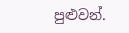පුළුවන්.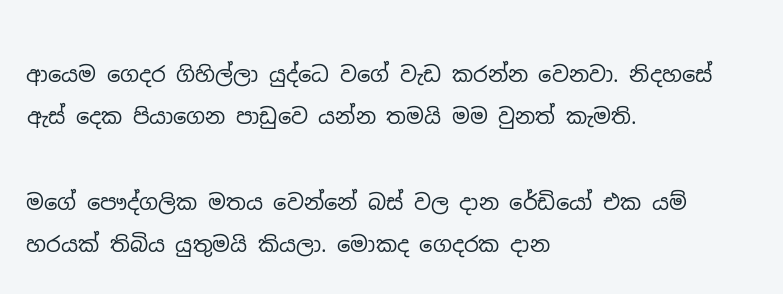ආයෙම ගෙදර ගිහිල්ලා යුද්ධෙ වගේ වැඩ කරන්න වෙනවා. නිදහසේ ඇස් දෙක පියාගෙන පාඩුවෙ යන්න තමයි මම වුනත් කැමති.

මගේ පෞද්ගලික මතය වෙන්නේ බස් වල දාන රේඩියෝ එක යම් හරයක් තිබිය යුතුමයි කියලා. මොකද ගෙදරක දාන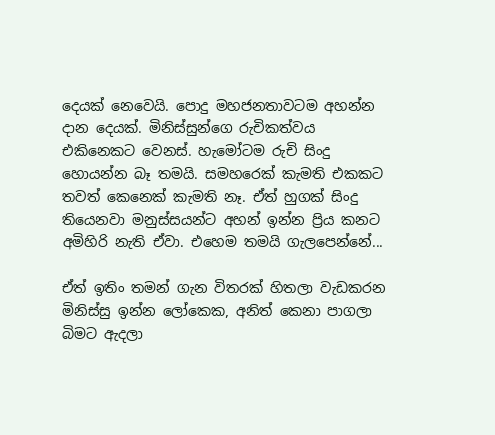දෙයක් නෙවෙයි. පොදු මහජනතාවටම අහන්න දාන දෙයක්. මිනිස්සුන්ගෙ රුචිකත්වය එකිනෙකට වෙනස්. හැමෝටම රුචි සිංදු හොයන්න බෑ තමයි. සමහරෙක් කැමති එකකට තවත් කෙනෙක් කැමති නෑ. ඒත් හුගක් සිංදු තියෙනවා මනුස්සයන්ට අහන් ඉන්න ප්‍රිය කනට අමිහිරි නැති ඒවා. එහෙම තමයි ගැලපෙන්නේ...

ඒත් ඉතිං තමන් ගැන විතරක් හිතලා වැඩකරන මිනිස්සු ඉන්න‍ ලෝකෙක, අනිත් කෙනා පාගලා බිමට ඇදලා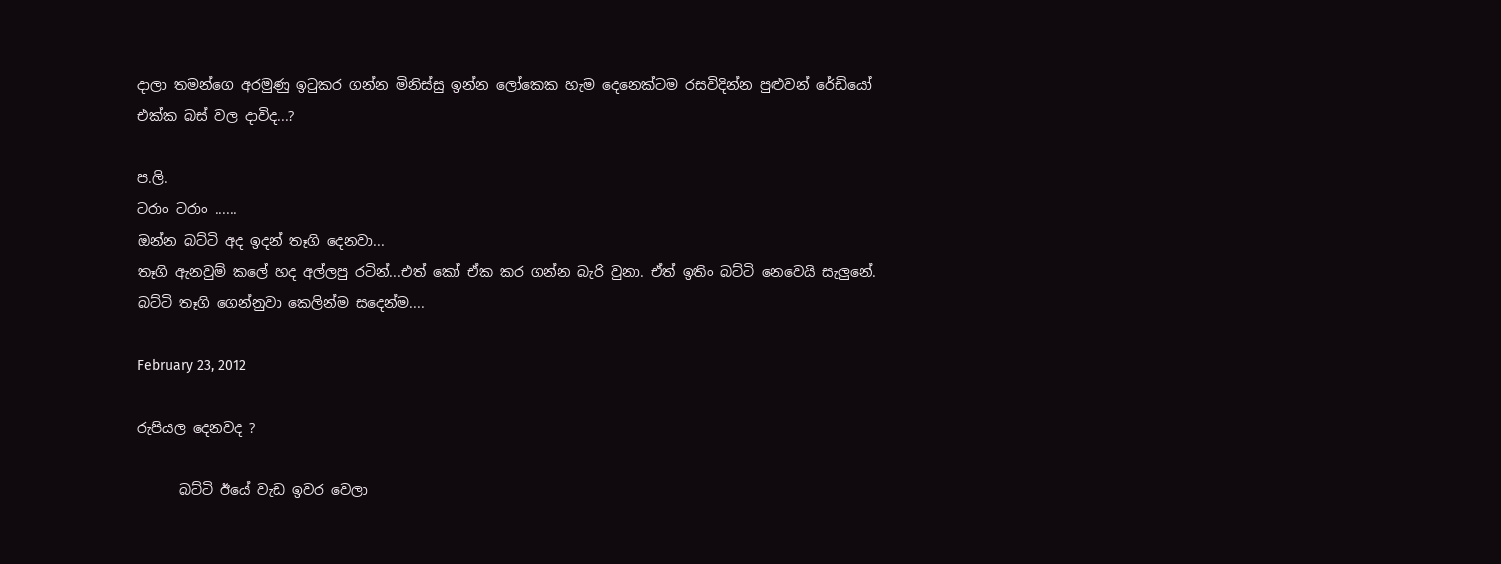දාලා තමන්ගෙ අරමුණු ඉටුකර ගන්න මිනිස්සු ඉන්න ලෝකෙක හැම දෙනෙක්ටම රසවිදින්න පුළුවන් රේඩියෝ එක්ක බස් වල දාවිද...?

ප.ලි.
ටරාං ටරාං ......
ඔන්න බට්ටි අද ඉදන් තෑගි දෙනවා...
තෑගි ඇනවුම් කලේ හද අල්ලපු රටින්...එත් කෝ ඒක කර ගන්න බැරි වුනා. ඒත් ඉතිං බට්ටි නෙවෙයි සැලුනේ. බට්ටි තෑගි ‍ගෙන්නුවා කෙලින්ම සදෙන්ම....

February 23, 2012

රුපියල දෙනවද ?

      බට්ටි ඊයේ වැඩ ඉවර වෙලා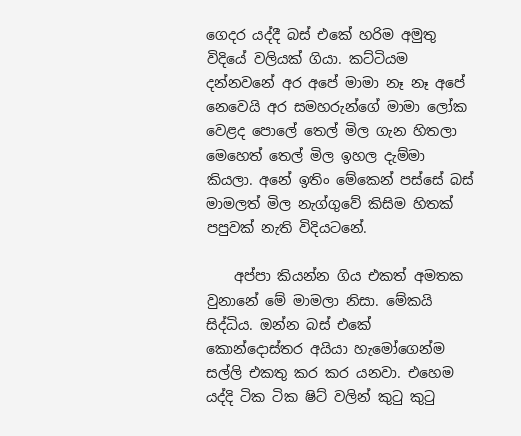ගෙදර යද්දී බස් එකේ හරිම අමුතු විදියේ වලියක් ගියා. කට්ටියම දන්නවනේ අර අපේ මාමා නෑ නෑ අපේ නෙවෙයි අර සමහරුන්ගේ මාමා ලෝක වෙළද පොලේ තෙල් මිල ගැන හිතලා මෙහෙත් තෙල් මිල ඉහල දැම්මා කියලා. අනේ ඉතිං මේකෙන් පස්සේ බස් මාමලත් මිල නැග්ගුවේ කිසිම හිතක් පපුවක් නැති විදියටනේ.

    අප්පා කියන්න ගිය එකත් අමතක වුනානේ මේ මාමලා නිසා. මේකයි සිද්ධිය. ඔන්න බස් එකේ කොන්දොස්තර අයියා හැමෝගෙන්ම සල්ලි එකතු කර කර යනවා. එහෙම යද්දි ටික ටික ෂිට් වලින් කුටු කු‍ටු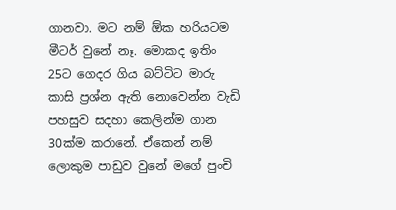ගානවා. මට නම් ඕක හරියටම මීටර් වුනේ නෑ. මොකද ඉතිං 25ට ගෙදර ගිය බට්ටිට මාරු කාසි ප්‍රශ්න ඇති නොවෙන්න වැඩි පහසුව සදහා කෙලින්ම ගාන 30ක්ම කරානේ. ඒකෙන් නම් ලොකුම පාඩුව වුනේ මගේ පුංචි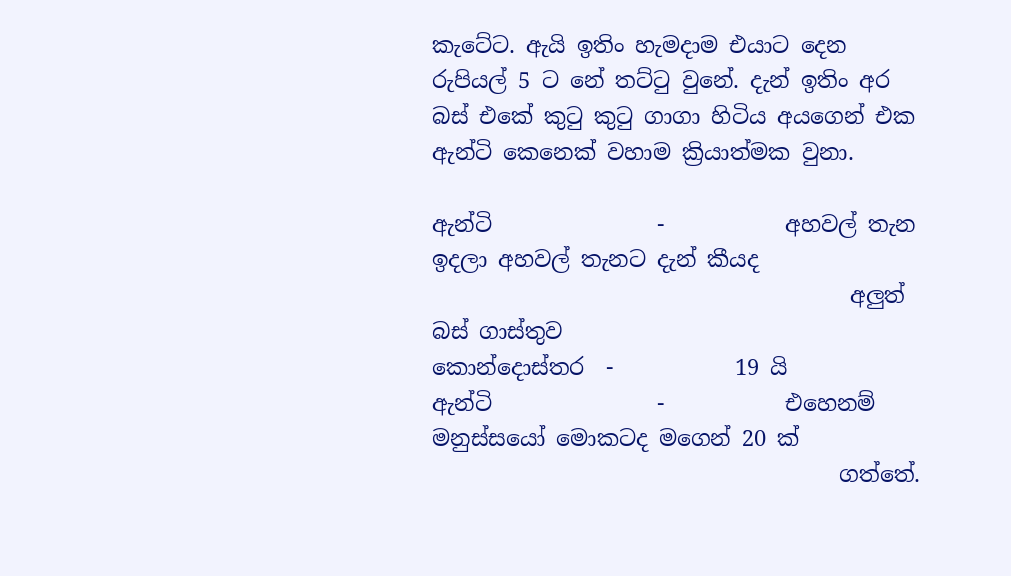කැටේට. ඇයි ඉතිං හැමදාම එයාට දෙන රුපියල් 5 ට නේ තට්ටු වුනේ. දැන් ඉතිං අර බස් එකේ කුටු කුටු ගාගා හිටිය අයගෙන් එක ඇන්ටි කෙනෙක් වහාම ක්‍රියාත්මක වුනා.

ඇන්ටි               -           අහවල් තැන ඉදලා අහවල් තැනට දැන් කීයද
                                      අලුත් බස් ගාස්තුව
කොන්දොස්තර  -           19 යි
ඇන්ටි               -           එහෙනම් මනුස්සයෝ මොකටද මගෙන් 20 ක්
                                     ගත්තේ.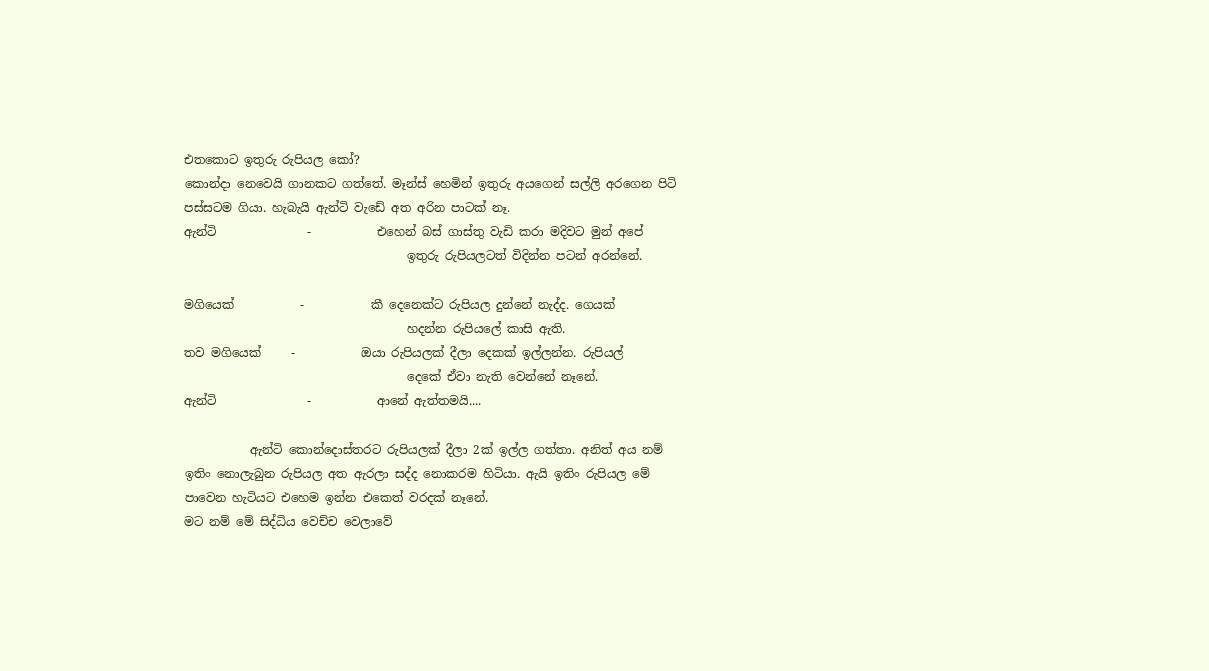එතකොට ඉතුරු රුපියල කෝ?
කොන්දා නෙවෙයි ගානකට ගත්තේ. මෑන්ස් හෙමින් ඉතුරු අයගෙන් සල්ලි අරගෙන පිටි පස්සටම ගියා. හැබැයි ඇන්ටි වැඩේ අත අරින පාටක් නෑ.
ඇන්ටි               -           එහෙන් බස් ගාස්තු වැඩි කරා මදිවට මුන් අපේ
                                     ඉතුරු රුපියලටත් විදින්න පටන් අරන්නේ.

මගියෙක්           -           කී දෙනෙක්ට රුපියල දුන්නේ නැද්ද. ගෙයක්
                                     හදන්න රුපියලේ කාසි ඇති.
තව මගියෙක්     -           ඔයා රුපියලක් දීලා දෙකක් ඉල්ලන්න. රුපියල්
                                     දෙකේ ඒවා නැති වෙන්නේ නෑනේ.
ඇන්ටි               -           ආනේ ඇත්තමයි....

           ඇන්ටි කොන්දොස්තරට රුපියලක් දීලා 2ක් ඉල්ල ගත්තා. අනිත් අය නම් ඉතිං නොලැබුන රුපියල අත ඇරලා සද්ද නොකරම හිටියා. ඇයි ඉතිං රුපියල මේ පාවෙන හැටියට එහෙම ඉන්න එකෙත් වරදක් නෑනේ.
මට නම් මේ සිද්ධිය වෙච්ච වෙලාවේ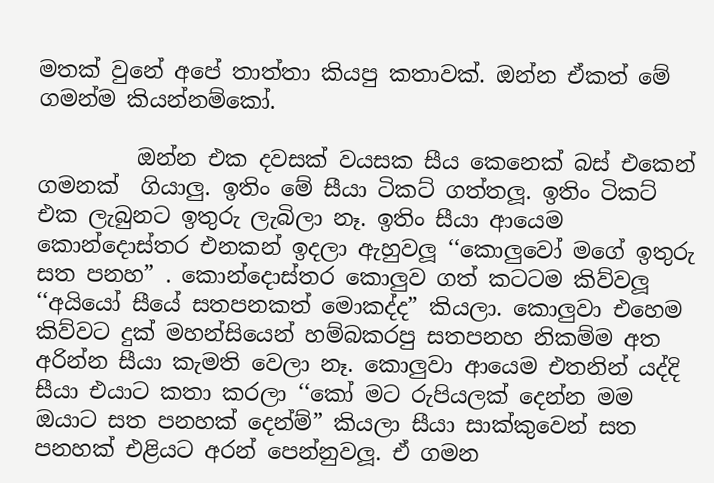මතක් ‍වුනේ අපේ තාත්තා කියපු කතාවක්. ඔන්න ඒකත් මේ ගමන්ම කියන්නම්කෝ.

         ඔන්න එක දවසක් වයසක සීය කෙනෙක් බස් එකෙන් ගමනක්  ගියාලු. ඉතිං මේ සීයා ටිකට් ගත්තලූ. ඉතිං ටිකට් එක ලැබුනට ඉතුරු ලැබිලා නෑ. ඉතිං සීයා ආයෙම කොන්දොස්තර එනකන් ඉදලා ඇහුවලූ ‘‘කොලුවෝ මගේ ඉතුරු සත පනහ” . කොන්දොස්තර කොලුව ගත් කටටම කිව්වලූ ‘‘අයියෝ සීයේ සතපනකත් මොකද්ද” කියලා. කොලුවා එහෙම කිව්වට දුක් මහන්සියෙන් හම්බකරපු සතපනහ නිකම්ම අත අරින්න සීයා කැමති වෙලා නෑ. කොලුවා ආයෙම එතනින් යද්දි සීයා එයාට කතා කරලා ‘‘කෝ මට රුපියලක් දෙන්න මම ඔයාට සත පනහක් දෙන්ම්” කියලා සීයා සාක්කුවෙන් සත පනහක් එළියට අරන් පෙන්නුවලූ. ඒ ගමන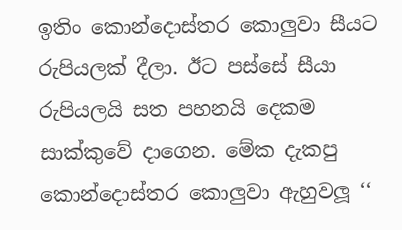ඉතිං කොන්දොස්තර කොලුවා සීයට රුපියලක් දීලා. ඊට පස්සේ සීයා රුපියලයි සත පහනයි දෙකම සාක්කුවේ දාගෙන. මේක දැකපු කොන්දොස්තර කොලුවා ඇහුවලූ ‘‘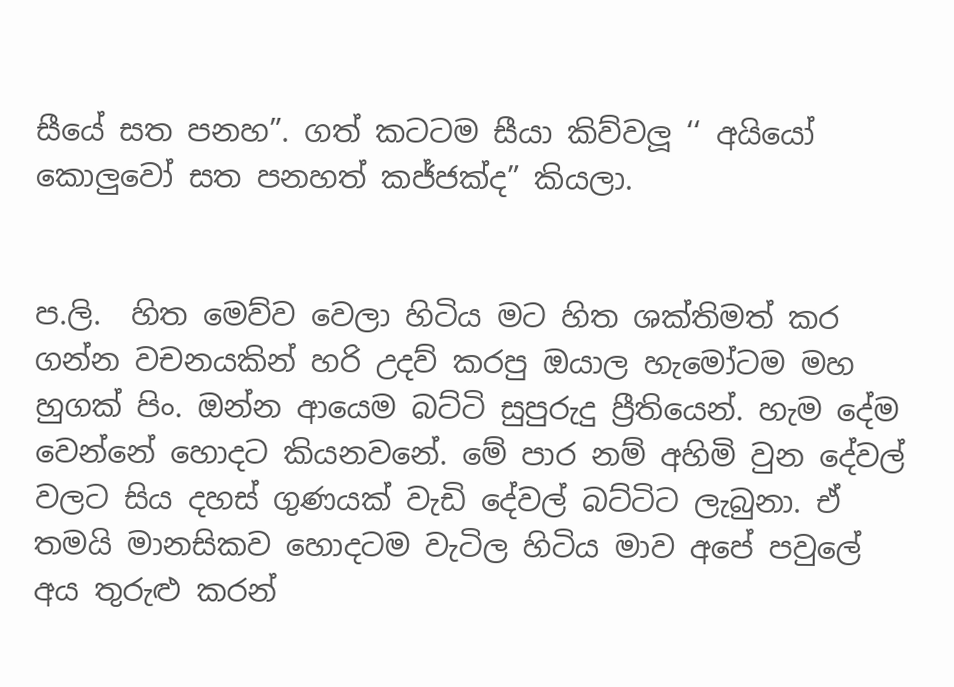සීයේ සත පනහ”. ගත් කටටම සීයා කිව්වලූ ‘‘ අයියෝ කොලුවෝ සත පනහත් කජ්ජක්ද” කියලා.


ප.ලි.  හිත මෙව්ව වෙලා හිටිය මට හිත ශක්තිමත් කර ගන්න වචනයකින් හරි උදව් කරපු ඔයාල හැමෝටම මහ හුගක් පිං. ඔන්න ආයෙම බට්ටි සුපුරුදු ප්‍රීතියෙන්. හැම දේම වෙන්නේ හොදට කියනවනේ. මේ පාර නම් අහිමි වුන දේවල් වලට සිය දහස් ගුණයක් වැඩි දේවල් බට්ටිට ලැබුනා. ඒ තමයි මානසිකව හොදටම වැටිල හිටිය මාව අපේ ‍පවුලේ අය තුරුළු කරන්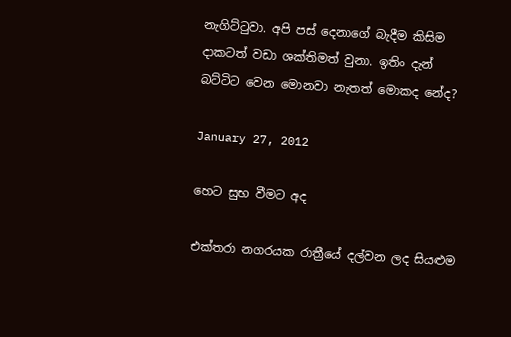නැගිට්ටුවා. අපි පස් දෙනාගේ බැදීම කිසිම දාකටත් වඩා ශක්තිමත් වුනා. ඉතිං දැන් බට්ටිට වෙන මොනවා නැතත් මොකද නේද?

January 27, 2012

හෙට සුභ වීමට අද

එක්තරා නගරයක රාත්‍රීයේ දල්වන ලද සියළුම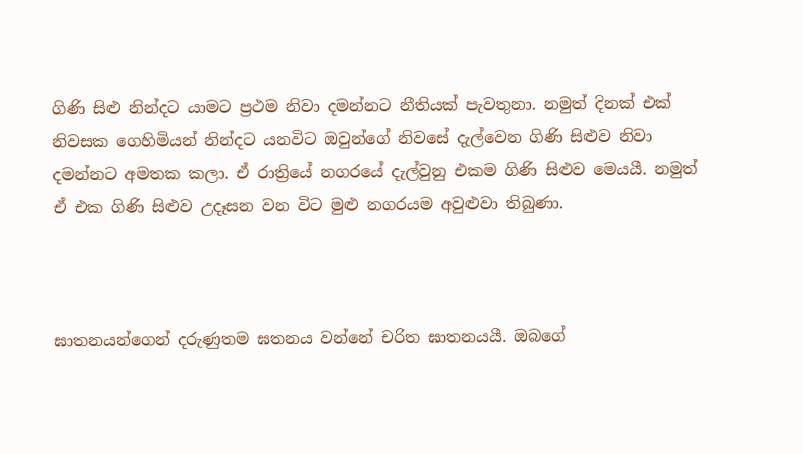ගිණි සිළු නින්දට යාමට ප්‍රථම නිවා දමන්නට නීතියක් පැවතුනා. නමුත් දිනක් එක් නිවසක ගෙහිමියන් නින්දට යනවිට ඔවුන්ගේ නිවසේ දැල්වෙන ගිණි සිළුව නිවා දමන්නට අමතක කලා. ඒ රාත්‍රියේ නගරයේ දැල්වුනු එකම ගිණි සිළුව මෙයයී. නමුත් ඒ එක ගිණි සිළුව උදෑසන වන විට මුළු නගරයම අවුළුවා තිබුණා.



ඝාතනයන්ගෙන් දරුණුතම ඝතනය වන්නේ චරිත ඝාතනයයී. ඔබගේ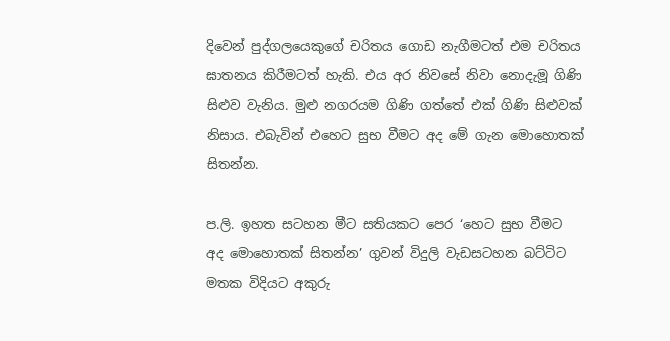දිවෙන් පුද්ගලයෙකුගේ චරිතය ගොඩ නැගීමටත් එම චරිතය ඝාතනය කිරීමටත් හැකි. එය අර නිවසේ නිවා නොදැමූ ගිණි සිළුව වැනිය. මුළු නගරයම ගිණි ගත්තේ එක් ගිණි සිළුවක් නිසාය. එබැවින් එහෙට සුභ වීමට අද මේ ගැන මොහොතක් සිතන්න.

ප.ලි. ඉහත සටහන මීට සතියකට පෙර ‘හෙට සුභ වීමට අද මොහොතක් සිතන්න’ ගුවන් විදුලි වැඩසටහන බට්ටිට මතක විදියට අකුරු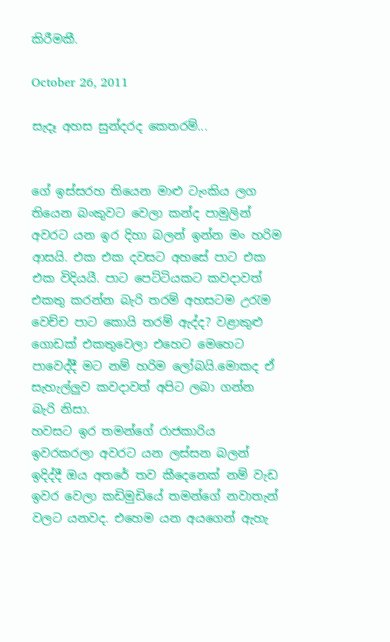කිරීමකී.

October 26, 2011

සැදෑ අහස සුන්දරද කෙතරම්...


ගේ ඉස්සරහ තියෙන මාළු ටැංකිය ලග තියෙන බංකුවට වෙලා කන්ද පාමුලින් අවරට යන ඉර දිහා බලන් ඉන්න මං හරිම ආසයි. එක එක දවසට අහසේ පාට එක එක විදියයී. පාට පෙට්ටියකට කවදාවත් එකතු කරන්න බැරි තරම් අහසටම උරැම වෙච්ච පාට කොයි තරම් ඇද්ද? වළාකුළු ගොඩක් එකතුවෙලා එහෙට මෙහෙට පාවෙද්දී මට නම් හරිම ලෝබයි.මොකද ඒ සැහැල්ලුව කවදාවත් අපිට ලබා ගන්න බැරි නිසා.
හවසට ඉර තමන්ගේ රාජකාරිය ඉවරකරලා අවරට යන ලස්සන බලන් ඉදිද්දී ඔය අතරේ තව කීදෙනෙක් නම් වැඩ ඉවර වෙලා කඩිමුඩියේ තමන්ගේ නවාතැන් වලට යනවද. එහෙම යන අයගෙන් ඇහැ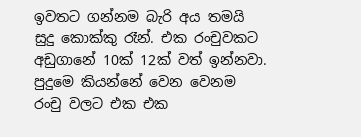ඉවතට ගන්නම බැරි අය තමයි සුදු කොක්කු රෑන්. එක රංචුවකට අඩුගානේ 10ක් 12ක් වත් ඉන්නවා. පුදුමෙ කියන්නේ වෙන වෙනම රංචු වලට එක එක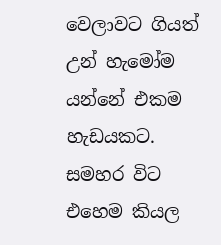වෙලාවට ගියත් උන් හැමෝම යන්නේ එකම හැඩයකට. සමහර විට එහෙම කියල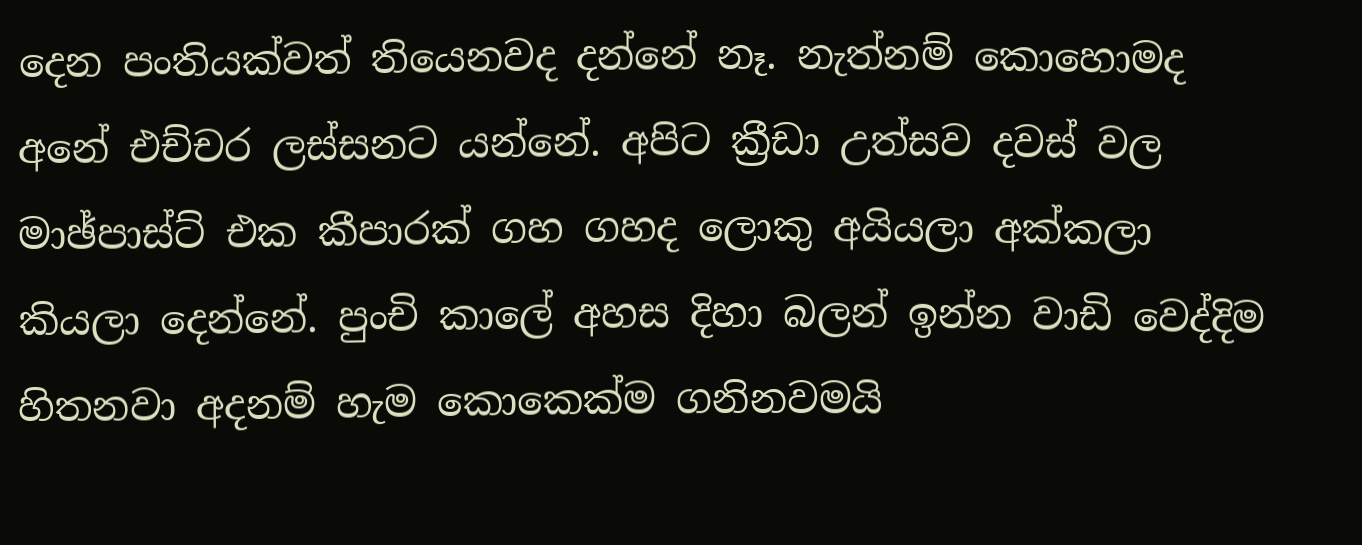දෙන පංතියක්වත් තියෙනවද දන්නේ නෑ. නැත්නම් කොහොමද අනේ එච්චර ලස්සනට යන්නේ. අපිට ක්‍රීඩා උත්සව දවස් වල මාඡ්පාස්ට් එක කීපාරක් ගහ ගහද ලොකු අයියලා අක්කලා කියලා දෙන්නේ. පුංචි කාලේ අහස දිහා බලන් ඉන්න වාඩි වෙද්දිම හිතනවා අදනම් හැම කොකෙක්ම ගනිනවමයි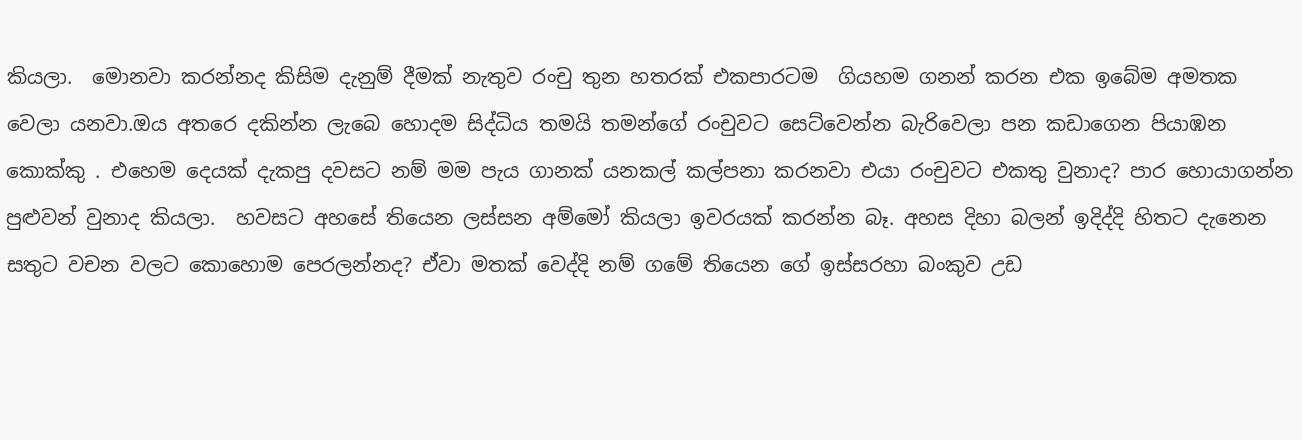කියලා.  මොනවා කරන්නද කිසිම දැනුම් දීමක් නැතුව රංචු තුන හතරක් එකපාරටම  ගියහම ගනන් කරන එක ඉබේම අමතක වෙලා යනවා.ඔය අතරෙ දකින්න ලැබෙ හොදම සිද්ධිය තමයි තමන්ගේ රංචුවට සෙට්වෙන්න බැරිවෙලා පන කඩාගෙන පියාඹන කොක්කු . එහෙම දෙයක් දැකපු දවසට නම් මම පැය ගානක් යනකල් කල්පනා කරනවා එයා රංචුවට එකතු වුනාද? පාර හොයාගන්න පුළුවන් වුනාද කියලා.  හවසට අහසේ තියෙන ලස්සන අම්මෝ කියලා ඉවරයක් කරන්න බෑ. අහස දිහා බලන් ඉදිද්දි හිතට දැනෙන සතුට වචන වලට කොහොම පෙරලන්නද? ඒවා මතක් වෙද්දි නම් ගමේ තියෙන ගේ ඉස්සරහා බංකුව උඩ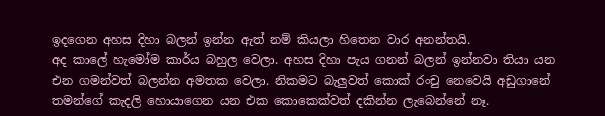ඉදගෙන අහස දිහා බලන් ඉන්න ඇත් නම් කියලා හිතෙන වාර අනන්තයි.
අද කාලේ හැමෝම කාර්ය බහුල වෙලා. අහස දිහා පැය ගනන් බලන් ඉන්නවා තියා යන එන ගමන්වත් බලන්න අමතක වෙලා. නිකමට බැලුවත් කොක් රංචු නෙවෙයි අඩුගානේ තමන්ගේ කැදලි හොයාගෙන යන එක කොකෙක්වත් දකින්න ලැබෙන්නේ නෑ.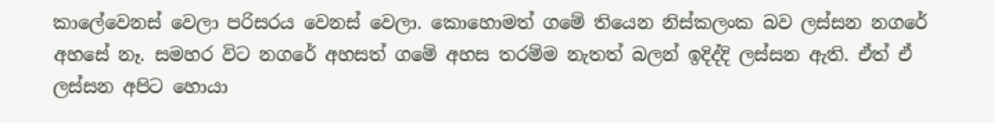කාලේවෙනස් වෙලා පරිසරය වෙනස් වෙලා. කොහොමත් ගමේ තියෙන නිස්කලංක බව ලස්සන නගරේ අහසේ නෑ. සමහර විට නගරේ අහසත් ගමේ අහස තරම්ම නැතත් බලන් ඉදිද්දි ලස්සන ඇති. ඒත් ඒ ලස්සන අපිට හොයා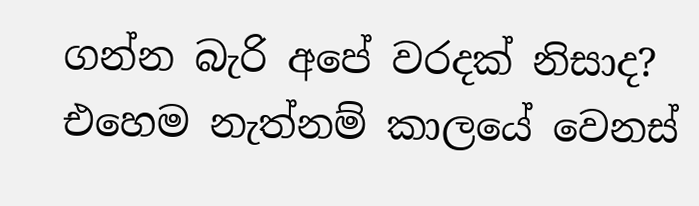ගන්න බැරි අපේ වරදක් නිසාද? එහෙම නැත්නම් කාලයේ වෙනස්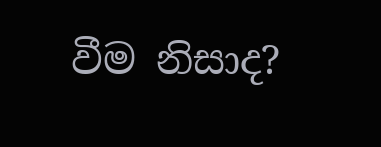වීම නිසාද?